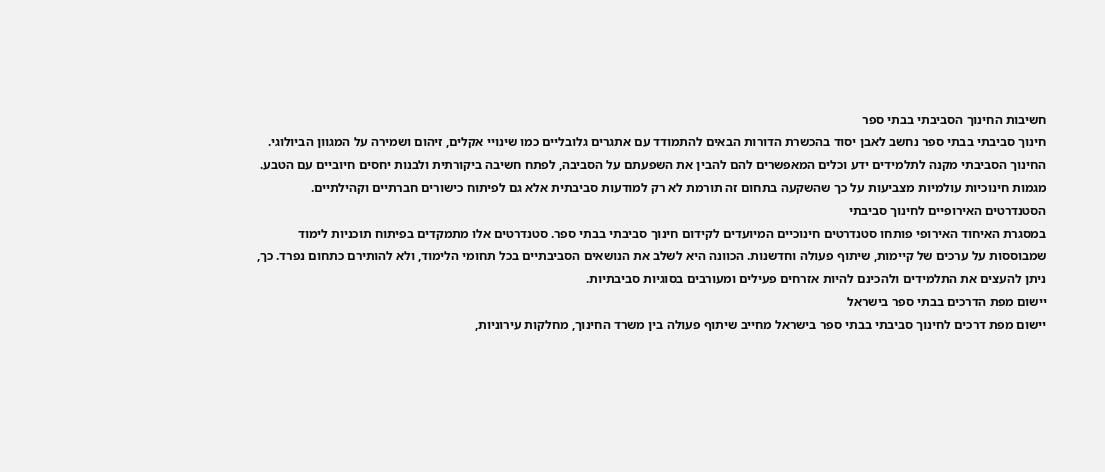חשיבות החינוך הסביבתי בבתי ספר
חינוך סביבתי בבתי ספר נחשב לאבן יסוד בהכשרת הדורות הבאים להתמודד עם אתגרים גלובליים כמו שינויי אקלים, זיהום ושמירה על המגוון הביולוגי. החינוך הסביבתי מקנה לתלמידים ידע וכלים המאפשרים להם להבין את השפעתם על הסביבה, לפתח חשיבה ביקורתית ולבנות יחסים חיוביים עם הטבע. מגמות חינוכיות עולמיות מצביעות על כך שהשקעה בתחום זה תורמת לא רק למודעות סביבתית אלא גם לפיתוח כישורים חברתיים וקהילתיים.
הסטנדרטים האירופיים לחינוך סביבתי
במסגרת האיחוד האירופי פותחו סטנדרטים חינוכיים המיועדים לקידום חינוך סביבתי בבתי ספר. סטנדרטים אלו מתמקדים בפיתוח תוכניות לימוד שמבוססות על ערכים של קיימות, שיתוף פעולה וחדשנות. הכוונה היא לשלב את הנושאים הסביבתיים בכל תחומי הלימוד, ולא להותירם כתחום נפרד. כך, ניתן להעצים את התלמידים ולהכינם להיות אזרחים פעילים ומעורבים בסוגיות סביבתיות.
יישום מפת הדרכים בבתי ספר בישראל
יישום מפת דרכים לחינוך סביבתי בבתי ספר בישראל מחייב שיתוף פעולה בין משרד החינוך, מחלקות עירוניות,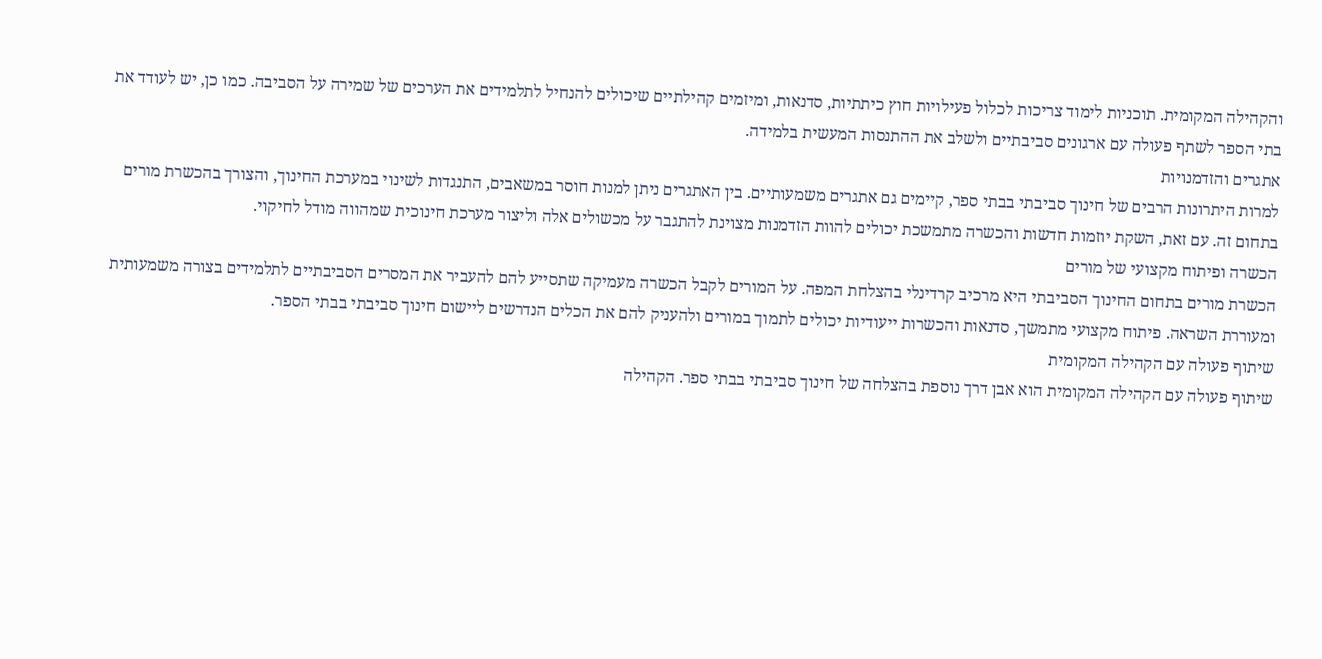והקהילה המקומית. תוכניות לימוד צריכות לכלול פעילויות חוץ כיתתיות, סדנאות, ומיזמים קהילתיים שיכולים להנחיל לתלמידים את הערכים של שמירה על הסביבה. כמו כן, יש לעודד את בתי הספר לשתף פעולה עם ארגונים סביבתיים ולשלב את ההתנסות המעשית בלמידה.
אתגרים והזדמנויות
למרות היתרונות הרבים של חינוך סביבתי בבתי ספר, קיימים גם אתגרים משמעותיים. בין האתגרים ניתן למנות חוסר במשאבים, התנגדות לשינוי במערכת החינוך, והצורך בהכשרת מורים בתחום זה. עם זאת, השקת יוזמות חדשות והכשרה מתמשכת יכולים להוות הזדמנות מצוינת להתגבר על מכשולים אלה וליצור מערכת חינוכית שמהווה מודל לחיקוי.
הכשרה ופיתוח מקצועי של מורים
הכשרת מורים בתחום החינוך הסביבתי היא מרכיב קרדינלי בהצלחת המפה. על המורים לקבל הכשרה מעמיקה שתסייע להם להעביר את המסרים הסביבתיים לתלמידים בצורה משמעותית ומעוררת השראה. פיתוח מקצועי מתמשך, סדנאות והכשרות ייעודיות יכולים לתמוך במורים ולהעניק להם את הכלים הנדרשים ליישום חינוך סביבתי בבתי הספר.
שיתוף פעולה עם הקהילה המקומית
שיתוף פעולה עם הקהילה המקומית הוא אבן דרך נוספת בהצלחה של חינוך סביבתי בבתי ספר. הקהילה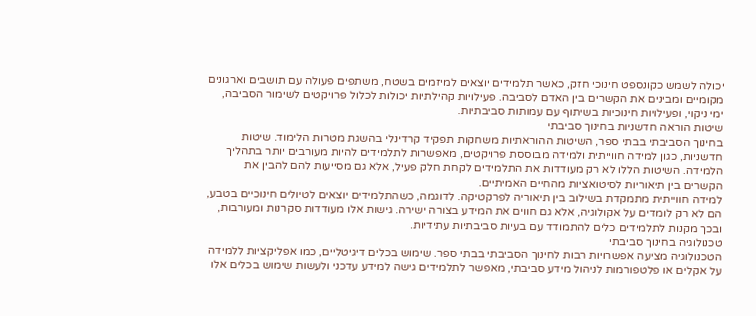יכולה לשמש כקונספט חינוכי חזק, כאשר תלמידים יוצאים למיזמים בשטח, משתפים פעולה עם תושבים וארגונים מקומיים ומבינים את הקשרים בין האדם לסביבה. פעילויות קהילתיות יכולות לכלול פרויקטים לשימור הסביבה, ימי ניקוי, ופעילויות חינוכיות בשיתוף עם עמותות סביבתיות.
שיטות הוראה חדשניות בחינוך סביבתי
בחינוך הסביבתי בבתי ספר, השיטות ההוראתיות משחקות תפקיד קרדינלי בהשגת מטרות הלימוד. שיטות חדשניות, כגון למידה חווייתית ולמידה מבוססת פרויקטים, מאפשרות לתלמידים להיות מעורבים יותר בתהליך הלמידה. השיטות הללו לא רק מעודדות את התלמידים לקחת חלק פעיל, אלא גם מסייעות להם להבין את הקשרים בין תיאוריות לסיטואציות מהחיים האמיתיים.
למידה חווייתית מתמקדת בשילוב בין תיאוריה לפרקטיקה. לדוגמה, כשהתלמידים יוצאים לטיולים חינוכיים בטבע, הם לא רק לומדים על אקולוגיה, אלא גם חווים את המידע בצורה ישירה. גישות אלו מעודדות סקרנות ומעורבות, ובכך מקנות לתלמידים כלים להתמודד עם בעיות סביבתיות עתידיות.
טכנולוגיה בחינוך סביבתי
הטכנולוגיה מציעה אפשרויות רבות לחינוך הסביבתי בבתי ספר. שימוש בכלים דיגיטליים, כמו אפליקציות ללמידה על אקלים או פלטפורמות לניהול מידע סביבתי, מאפשר לתלמידים גישה למידע עדכני ולעשות שימוש בכלים אלו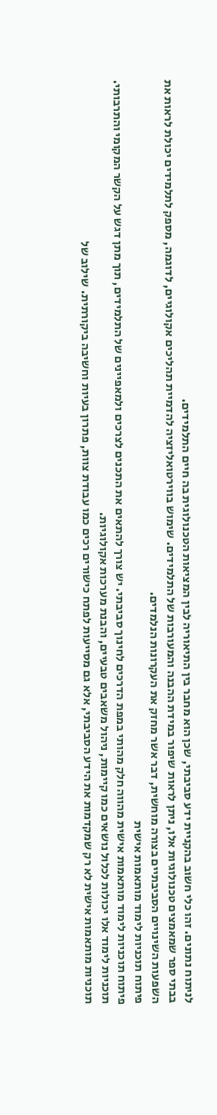לניתוח נתונים. זהו כלי חשוב בהקניית ידע סביבתי, שכן הוא מחבר בין התיאוריה לבין המציאות הטכנולוגית בה חיים התלמידים.
בבתי ספר שמאמצים טכנולוגיות אלו, ניתן לראות שיפור במידת ההבנה והמעורבות של התלמידים. שימוש בווירטואליזציה להדמיית תהליכים אקולוגיים, לדוגמה, מספק לתלמידים יכולת לראות את השפעות השינויים הסביבתיים בצורה מוחשית, דבר אשר מחזק את העקרונות הנלמדים.
פיתוח תוכניות לימוד מותאמות אישית
פיתוח תוכניות לימוד מותאמות אישית מהווה חלק מהותי במפת הדרכים לחינוך סביבתי. יש צורך להתאים את התכנים לצרכים ולמאפיינים של התלמידים, תוך מתן דגש על הקשר המקומי והתרבותי. תוכניות לימוד אלו יכולות לכלול נושאים כמו קיימות, ניהול משאבים טבעיים, והבנת מערכות אקולוגיות.
תוכניות מותאמות אישית לא רק שמקדמות את הידע הסביבתי, אלא גם מסייעות לפתח כישורים רכים כמו עבודת צוות, פתרון בעיות וחשיבה ביקורתית. שילוב של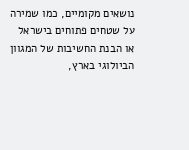נושאים מקומיים, כמו שמירה על שטחים פתוחים בישראל או הבנת החשיבות של המגוון הביולוגי בארץ,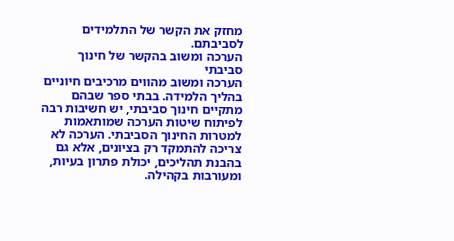מחזק את הקשר של התלמידים לסביבתם.
הערכה ומשוב בהקשר של חינוך סביבתי
הערכה ומשוב מהווים מרכיבים חיוניים בהליך הלמידה. בבתי ספר שבהם מתקיים חינוך סביבתי, יש חשיבות רבה לפיתוח שיטות הערכה שמותאמות למטרות החינוך הסביבתי. הערכה לא צריכה להתמקד רק בציונים, אלא גם בהבנת תהליכים, יכולת פתרון בעיות, ומעורבות בקהילה.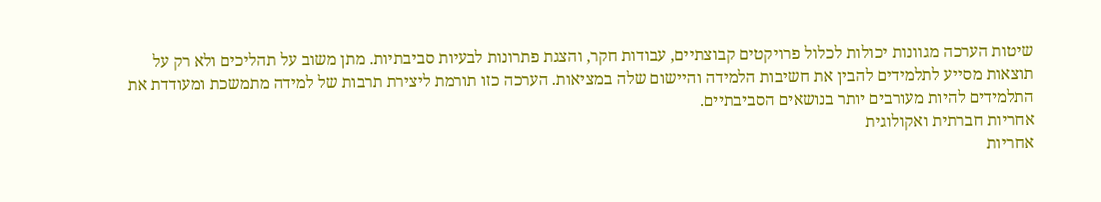שיטות הערכה מגוונות יכולות לכלול פרויקטים קבוצתיים, עבודות חקר, והצגת פתרונות לבעיות סביבתיות. מתן משוב על תהליכים ולא רק על תוצאות מסייע לתלמידים להבין את חשיבות הלמידה והיישום שלה במציאות. הערכה כזו תורמת ליצירת תרבות של למידה מתמשכת ומעודדת את התלמידים להיות מעורבים יותר בנושאים הסביבתיים.
אחריות חברתית ואקולוגית
אחריות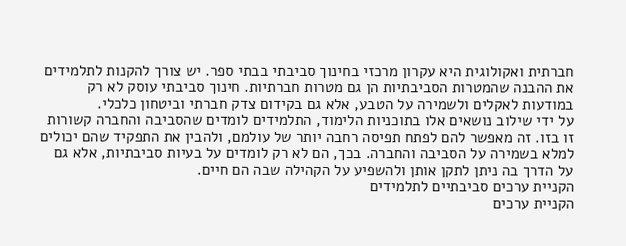חברתית ואקולוגית היא עקרון מרכזי בחינוך סביבתי בבתי ספר. יש צורך להקנות לתלמידים את ההבנה שהמטרות הסביבתיות הן גם מטרות חברתיות. חינוך סביבתי עוסק לא רק במודעות לאקלים ולשמירה על הטבע, אלא גם בקידום צדק חברתי וביטחון כלכלי.
על ידי שילוב נושאים אלו בתוכניות הלימוד, התלמידים לומדים שהסביבה והחברה קשורות זו בזו. זה מאפשר להם לפתח תפיסה רחבה יותר של עולמם, ולהבין את התפקיד שהם יכולים למלא בשמירה על הסביבה והחברה. בכך, הם לא רק לומדים על בעיות סביבתיות, אלא גם על הדרך בה ניתן לתקן אותן ולהשפיע על הקהילה שבה הם חיים.
הקניית ערכים סביבתיים לתלמידים
הקניית ערכים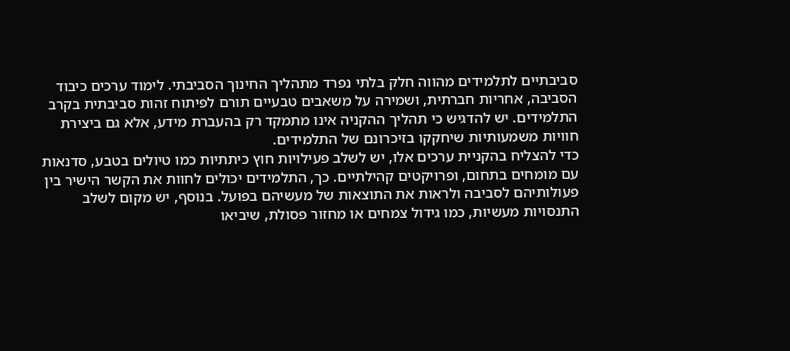סביבתיים לתלמידים מהווה חלק בלתי נפרד מתהליך החינוך הסביבתי. לימוד ערכים כיבוד הסביבה, אחריות חברתית, ושמירה על משאבים טבעיים תורם לפיתוח זהות סביבתית בקרב התלמידים. יש להדגיש כי תהליך ההקניה אינו מתמקד רק בהעברת מידע, אלא גם ביצירת חוויות משמעותיות שיחקקו בזיכרונם של התלמידים.
כדי להצליח בהקניית ערכים אלו, יש לשלב פעילויות חוץ כיתתיות כמו טיולים בטבע, סדנאות עם מומחים בתחום, ופרויקטים קהילתיים. כך, התלמידים יכולים לחוות את הקשר הישיר בין פעולותיהם לסביבה ולראות את התוצאות של מעשיהם בפועל. בנוסף, יש מקום לשלב התנסויות מעשיות, כמו גידול צמחים או מחזור פסולת, שיביאו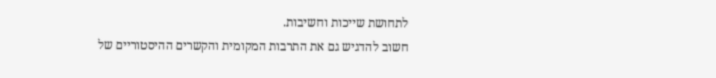לתחושת שייכות וחשיבות.
חשוב להדגיש גם את התרבות המקומית והקשרים ההיסטוריים של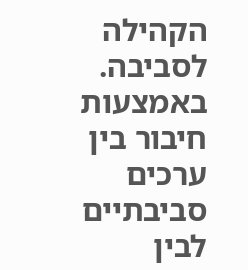הקהילה לסביבה. באמצעות חיבור בין ערכים סביבתיים לבין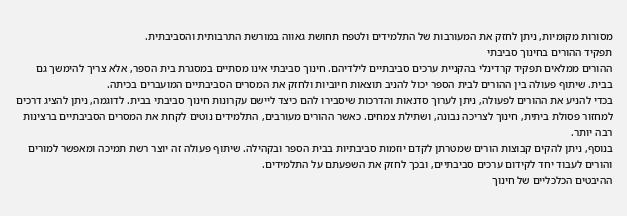מסורות מקומיות, ניתן לחזק את המעורבות של התלמידים ולטפח תחושת גאווה במורשת התרבותית והסביבתית.
תפקיד ההורים בחינוך סביבתי
ההורים ממלאים תפקיד קרדינלי בהקניית ערכים סביבתיים לילדיהם. חינוך סביבתי אינו מסתיים במסגרת בית הספר, אלא צריך להימשך גם בבית. שיתוף פעולה בין ההורים לבית הספר יכול להניב תוצאות חיוביות ולחזק את המסרים הסביבתיים המועברים בכיתה.
בכדי להניע את ההורים לפעולה, ניתן לערוך סדנאות והדרכות שיסבירו להם כיצד ליישם עקרונות חינוך סביבתי בבית. לדוגמה, ניתן להציג דרכים למחזור פסולת ביתית, חינוך לצריכה נבונה, ושתילת צמחים. כאשר ההורים מעורבים, התלמידים נוטים לקחת את המסרים הסביבתיים ברצינות רבה יותר.
בנוסף, ניתן להקים קבוצות הורים שמטרתן לקדם יוזמות סביבתיות בבית הספר ובקהילה. שיתוף פעולה זה יוצר רשת תמיכה ומאפשר למורים והורים לעבוד יחד לקידום ערכים סביבתיים, ובכך לחזק את השפעתם על התלמידים.
ההיבטים הכלכליים של חינוך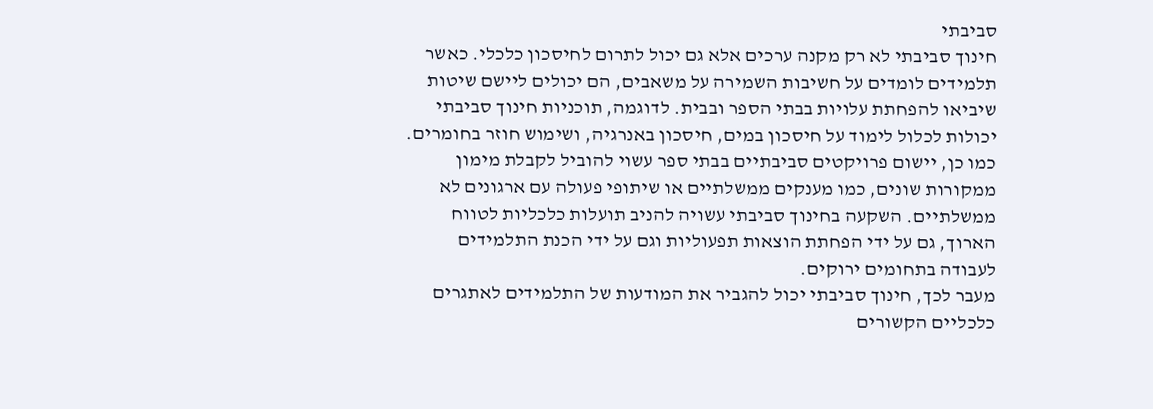סביבתי
חינוך סביבתי לא רק מקנה ערכים אלא גם יכול לתרום לחיסכון כלכלי. כאשר תלמידים לומדים על חשיבות השמירה על משאבים, הם יכולים ליישם שיטות שיביאו להפחתת עלויות בבתי הספר ובבית. לדוגמה, תוכניות חינוך סביבתי יכולות לכלול לימוד על חיסכון במים, חיסכון באנרגיה, ושימוש חוזר בחומרים.
כמו כן, יישום פרויקטים סביבתיים בבתי ספר עשוי להוביל לקבלת מימון ממקורות שונים, כמו מענקים ממשלתיים או שיתופי פעולה עם ארגונים לא ממשלתיים. השקעה בחינוך סביבתי עשויה להניב תועלות כלכליות לטווח הארוך, גם על ידי הפחתת הוצאות תפעוליות וגם על ידי הכנת התלמידים לעבודה בתחומים ירוקים.
מעבר לכך, חינוך סביבתי יכול להגביר את המודעות של התלמידים לאתגרים כלכליים הקשורים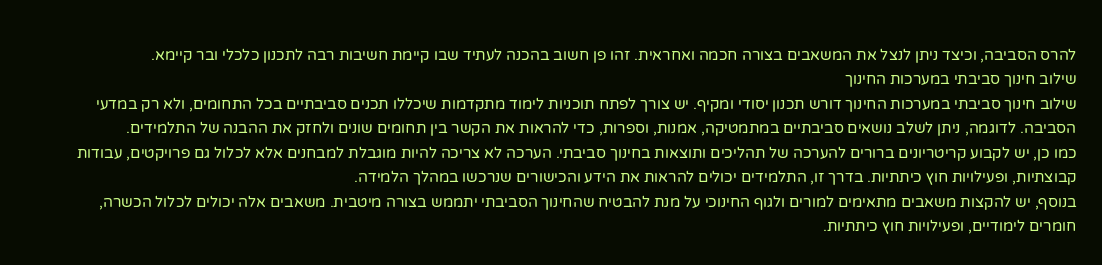להרס הסביבה, וכיצד ניתן לנצל את המשאבים בצורה חכמה ואחראית. זהו פן חשוב בהכנה לעתיד שבו קיימת חשיבות רבה לתכנון כלכלי ובר קיימא.
שילוב חינוך סביבתי במערכות החינוך
שילוב חינוך סביבתי במערכות החינוך דורש תכנון יסודי ומקיף. יש צורך לפתח תוכניות לימוד מתקדמות שיכללו תכנים סביבתיים בכל התחומים, ולא רק במדעי הסביבה. לדוגמה, ניתן לשלב נושאים סביבתיים במתמטיקה, אמנות, וספרות, כדי להראות את הקשר בין תחומים שונים ולחזק את ההבנה של התלמידים.
כמו כן, יש לקבוע קריטריונים ברורים להערכה של תהליכים ותוצאות בחינוך סביבתי. הערכה לא צריכה להיות מוגבלת למבחנים אלא לכלול גם פרויקטים, עבודות קבוצתיות, ופעילויות חוץ כיתתיות. בדרך זו, התלמידים יכולים להראות את הידע והכישורים שנרכשו במהלך הלמידה.
בנוסף, יש להקצות משאבים מתאימים למורים ולגוף החינוכי על מנת להבטיח שהחינוך הסביבתי יתממש בצורה מיטבית. משאבים אלה יכולים לכלול הכשרה, חומרים לימודיים, ופעילויות חוץ כיתתיות.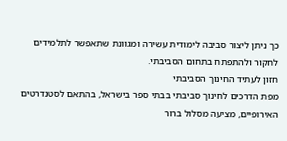כך ניתן ליצור סביבה לימודית עשירה ומגוונת שתאפשר לתלמידים לחקור ולהתפתח בתחום הסביבתי.
חזון לעתיד החינוך הסביבתי
מפת הדרכים לחינוך סביבתי בבתי ספר בישראל, בהתאם לסטנדרטים האירופיים, מציעה מסלול ברור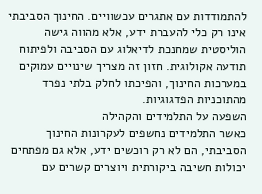להתמודדות עם אתגרים עכשוויים. החינוך הסביבתי אינו רק כלי להעברת ידע, אלא מהווה גישה הוליסטית שמחנכת לדיאלוג עם הסביבה ולפיתוח תודעה אקולוגית. חזון זה מצריך שינויים עמוקים במערכות החינוך, והפיכתו לחלק בלתי נפרד מהתוכניות הפדגוגיות.
השפעה על התלמידים והקהילה
כאשר התלמידים נחשפים לעקרונות החינוך הסביבתי, הם לא רק רוכשים ידע, אלא גם מפתחים יכולות חשיבה ביקורתית ויוצרים קשרים עם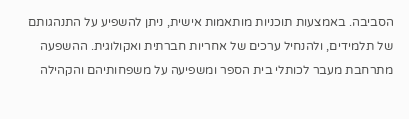הסביבה. באמצעות תוכניות מותאמות אישית, ניתן להשפיע על התנהגותם של תלמידים, ולהנחיל ערכים של אחריות חברתית ואקולוגית. ההשפעה מתרחבת מעבר לכותלי בית הספר ומשפיעה על משפחותיהם והקהילה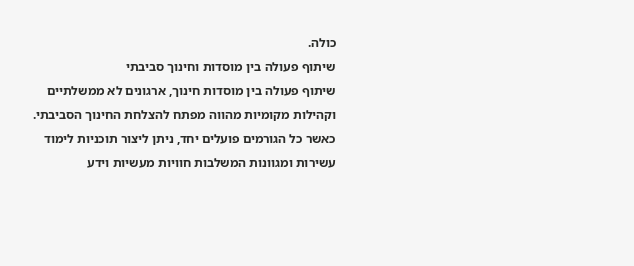כולה.
שיתוף פעולה בין מוסדות וחינוך סביבתי
שיתוף פעולה בין מוסדות חינוך, ארגונים לא ממשלתיים וקהילות מקומיות מהווה מפתח להצלחת החינוך הסביבתי. כאשר כל הגורמים פועלים יחד, ניתן ליצור תוכניות לימוד עשירות ומגוונות המשלבות חוויות מעשיות וידע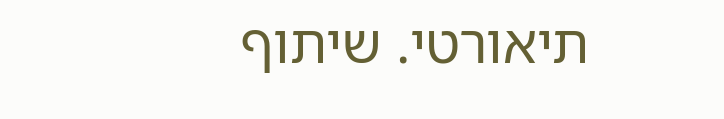תיאורטי. שיתוף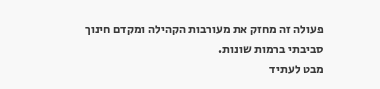פעולה זה מחזק את מעורבות הקהילה ומקדם חינוך סביבתי ברמות שונות.
מבט לעתיד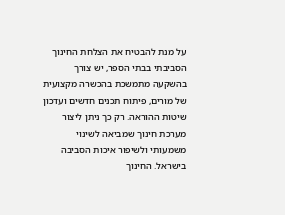על מנת להבטיח את הצלחת החינוך הסביבתי בבתי הספר, יש צורך בהשקעה מתמשכת בהכשרה מקצועית של מורים, פיתוח תכנים חדשים ועדכון שיטות ההוראה. רק כך ניתן ליצור מערכת חינוך שמביאה לשינוי משמעותי ולשיפור איכות הסביבה בישראל. החינוך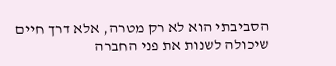הסביבתי הוא לא רק מטרה, אלא דרך חיים שיכולה לשנות את פני החברה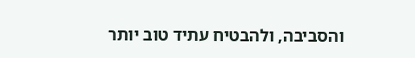והסביבה, ולהבטיח עתיד טוב יותר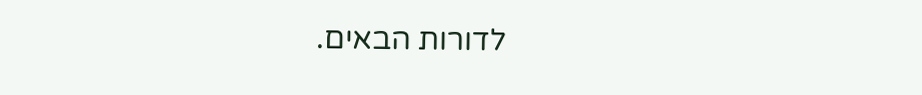לדורות הבאים.